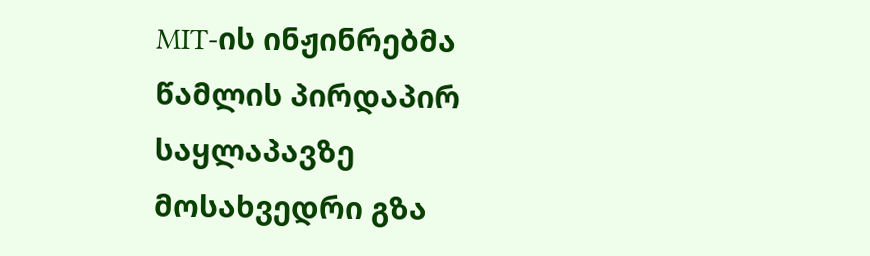MIT-ის ინჟინრებმა წამლის პირდაპირ საყლაპავზე მოსახვედრი გზა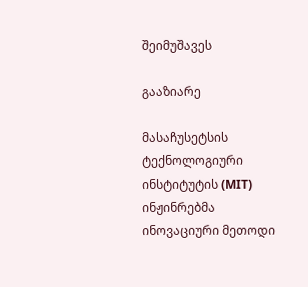შეიმუშავეს

გააზიარე

მასაჩუსეტსის ტექნოლოგიური ინსტიტუტის (MIT) ინჟინრებმა ინოვაციური მეთოდი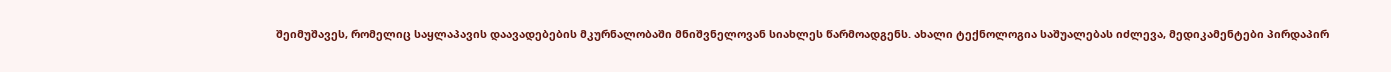შეიმუშავეს, რომელიც საყლაპავის დაავადებების მკურნალობაში მნიშვნელოვან სიახლეს წარმოადგენს. ახალი ტექნოლოგია საშუალებას იძლევა, მედიკამენტები პირდაპირ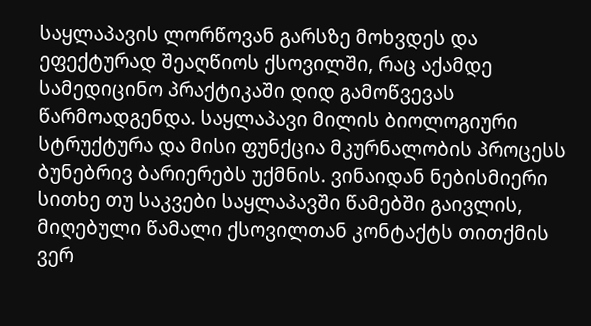საყლაპავის ლორწოვან გარსზე მოხვდეს და ეფექტურად შეაღწიოს ქსოვილში, რაც აქამდე სამედიცინო პრაქტიკაში დიდ გამოწვევას წარმოადგენდა. საყლაპავი მილის ბიოლოგიური სტრუქტურა და მისი ფუნქცია მკურნალობის პროცესს ბუნებრივ ბარიერებს უქმნის. ვინაიდან ნებისმიერი სითხე თუ საკვები საყლაპავში წამებში გაივლის, მიღებული წამალი ქსოვილთან კონტაქტს თითქმის ვერ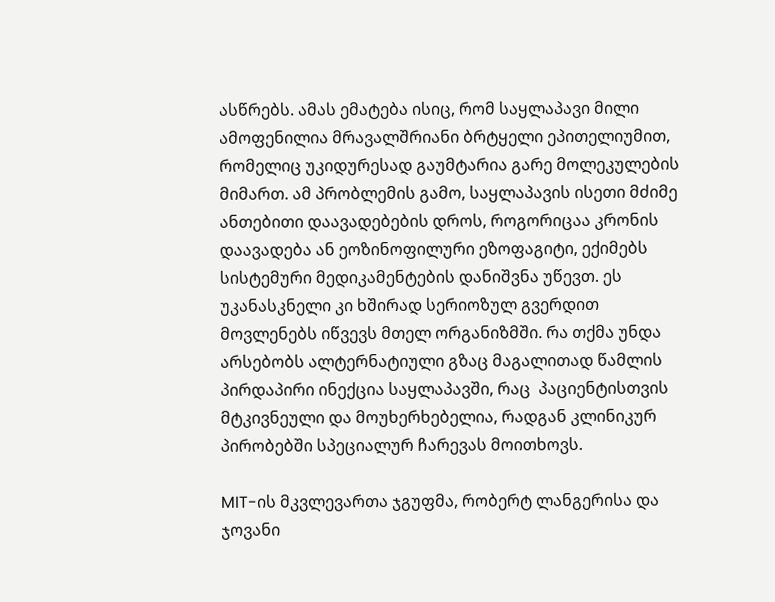ასწრებს. ამას ემატება ისიც, რომ საყლაპავი მილი ამოფენილია მრავალშრიანი ბრტყელი ეპითელიუმით, რომელიც უკიდურესად გაუმტარია გარე მოლეკულების მიმართ. ამ პრობლემის გამო, საყლაპავის ისეთი მძიმე ანთებითი დაავადებების დროს, როგორიცაა კრონის დაავადება ან ეოზინოფილური ეზოფაგიტი, ექიმებს სისტემური მედიკამენტების დანიშვნა უწევთ. ეს უკანასკნელი კი ხშირად სერიოზულ გვერდით მოვლენებს იწვევს მთელ ორგანიზმში. რა თქმა უნდა არსებობს ალტერნატიული გზაც მაგალითად წამლის პირდაპირი ინექცია საყლაპავში, რაც  პაციენტისთვის მტკივნეული და მოუხერხებელია, რადგან კლინიკურ პირობებში სპეციალურ ჩარევას მოითხოვს.

MIT-ის მკვლევართა ჯგუფმა, რობერტ ლანგერისა და ჯოვანი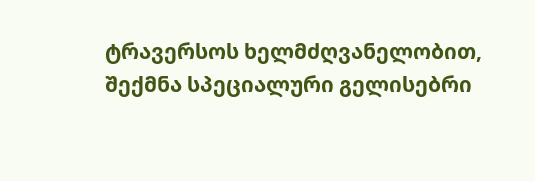ტრავერსოს ხელმძღვანელობით, შექმნა სპეციალური გელისებრი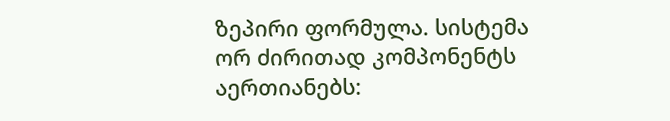ზეპირი ფორმულა. სისტემა ორ ძირითად კომპონენტს აერთიანებს: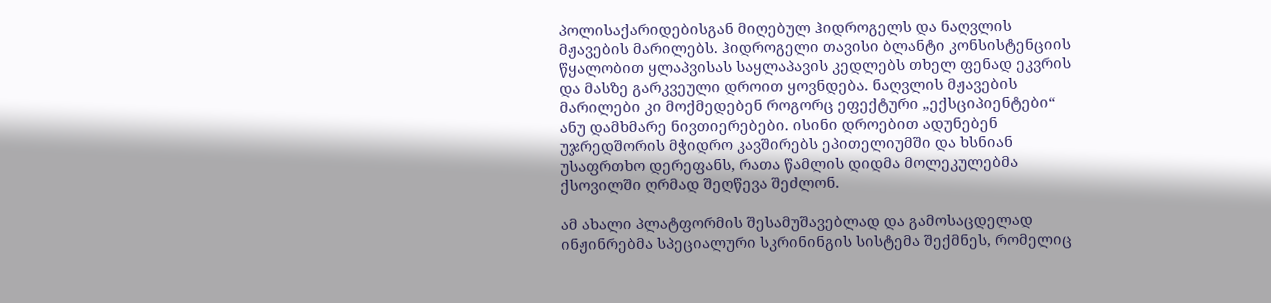პოლისაქარიდებისგან მიღებულ ჰიდროგელს და ნაღვლის მჟავების მარილებს. ჰიდროგელი თავისი ბლანტი კონსისტენციის წყალობით ყლაპვისას საყლაპავის კედლებს თხელ ფენად ეკვრის და მასზე გარკვეული დროით ყოვნდება. ნაღვლის მჟავების მარილები კი მოქმედებენ როგორც ეფექტური „ექსციპიენტები“ ანუ დამხმარე ნივთიერებები. ისინი დროებით ადუნებენ უჯრედშორის მჭიდრო კავშირებს ეპითელიუმში და ხსნიან უსაფრთხო დერეფანს, რათა წამლის დიდმა მოლეკულებმა ქსოვილში ღრმად შეღწევა შეძლონ.

ამ ახალი პლატფორმის შესამუშავებლად და გამოსაცდელად ინჟინრებმა სპეციალური სკრინინგის სისტემა შექმნეს, რომელიც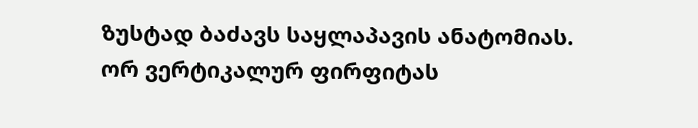ზუსტად ბაძავს საყლაპავის ანატომიას. ორ ვერტიკალურ ფირფიტას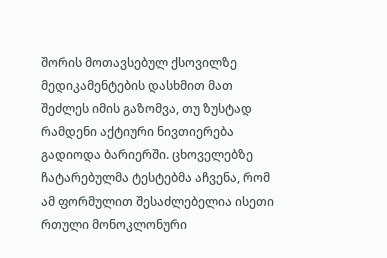შორის მოთავსებულ ქსოვილზე მედიკამენტების დასხმით მათ შეძლეს იმის გაზომვა, თუ ზუსტად რამდენი აქტიური ნივთიერება გადიოდა ბარიერში. ცხოველებზე ჩატარებულმა ტესტებმა აჩვენა, რომ ამ ფორმულით შესაძლებელია ისეთი რთული მონოკლონური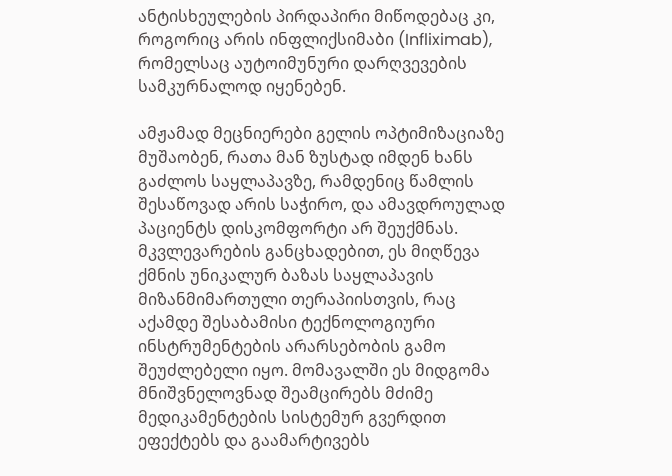ანტისხეულების პირდაპირი მიწოდებაც კი, როგორიც არის ინფლიქსიმაბი (Infliximab), რომელსაც აუტოიმუნური დარღვევების სამკურნალოდ იყენებენ.

ამჟამად მეცნიერები გელის ოპტიმიზაციაზე მუშაობენ, რათა მან ზუსტად იმდენ ხანს გაძლოს საყლაპავზე, რამდენიც წამლის შესაწოვად არის საჭირო, და ამავდროულად პაციენტს დისკომფორტი არ შეუქმნას. მკვლევარების განცხადებით, ეს მიღწევა ქმნის უნიკალურ ბაზას საყლაპავის მიზანმიმართული თერაპიისთვის, რაც აქამდე შესაბამისი ტექნოლოგიური ინსტრუმენტების არარსებობის გამო შეუძლებელი იყო. მომავალში ეს მიდგომა მნიშვნელოვნად შეამცირებს მძიმე მედიკამენტების სისტემურ გვერდით ეფექტებს და გაამარტივებს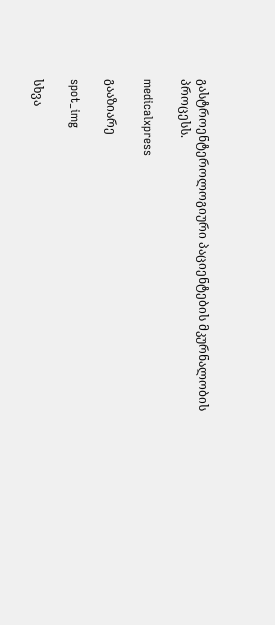გასტროენტეროლოგიური პაციენტების მკურნალობის პროცესს.

medicalxpress

გააზიარე

spot_img

სხვა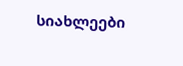სიახლეები